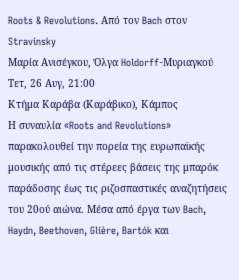Roots & Revolutions. Από τον Bach στον Stravinsky
Μαρία Ανισέγκου, Όλγα Holdorff-Μυριαγκού
Τετ, 26 Αυγ, 21:00
Κτήμα Καράβα (Καράβικο), Κάμπος
Η συναυλία «Roots and Revolutions» παρακολουθεί την πορεία της ευρωπαϊκής μουσικής από τις στέρεες βάσεις της μπαρόκ παράδοσης έως τις ριζοσπαστικές αναζητήσεις του 20ού αιώνα. Μέσα από έργα των Bach, Haydn, Beethoven, Glière, Bartók και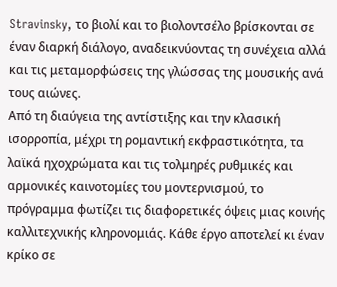Stravinsky, το βιολί και το βιολοντσέλο βρίσκονται σε έναν διαρκή διάλογο, αναδεικνύοντας τη συνέχεια αλλά και τις μεταμορφώσεις της γλώσσας της μουσικής ανά τους αιώνες.
Από τη διαύγεια της αντίστιξης και την κλασική ισορροπία, μέχρι τη ρομαντική εκφραστικότητα, τα λαϊκά ηχοχρώματα και τις τολμηρές ρυθμικές και αρμονικές καινοτομίες του μοντερνισμού, το πρόγραμμα φωτίζει τις διαφορετικές όψεις μιας κοινής καλλιτεχνικής κληρονομιάς. Κάθε έργο αποτελεί κι έναν κρίκο σε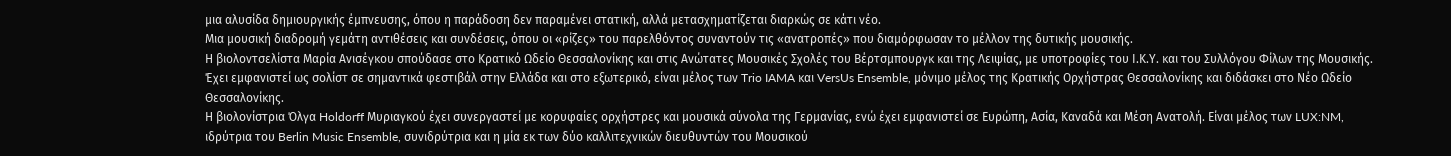μια αλυσίδα δημιουργικής έμπνευσης, όπου η παράδοση δεν παραμένει στατική, αλλά μετασχηματίζεται διαρκώς σε κάτι νέο.
Μια μουσική διαδρομή γεμάτη αντιθέσεις και συνδέσεις, όπου οι «ρίζες» του παρελθόντος συναντούν τις «ανατροπές» που διαμόρφωσαν το μέλλον της δυτικής μουσικής.
Η βιολοντσελίστα Μαρία Ανισέγκου σπούδασε στο Κρατικό Ωδείο Θεσσαλονίκης και στις Ανώτατες Μουσικές Σχολές του Βέρτσμπουργκ και της Λειψίας, με υποτροφίες του Ι.Κ.Υ. και του Συλλόγου Φίλων της Μουσικής. Έχει εμφανιστεί ως σολίστ σε σημαντικά φεστιβάλ στην Ελλάδα και στο εξωτερικό, είναι μέλος των Trio IAMA και VersUs Ensemble, μόνιμο μέλος της Κρατικής Ορχήστρας Θεσσαλονίκης και διδάσκει στο Νέο Ωδείο Θεσσαλονίκης.
Η βιολονίστρια Όλγα Holdorff Μυριαγκού έχει συνεργαστεί με κορυφαίες ορχήστρες και μουσικά σύνολα της Γερμανίας, ενώ έχει εμφανιστεί σε Ευρώπη, Ασία, Καναδά και Μέση Ανατολή. Είναι μέλος των LUX:NM, ιδρύτρια του Berlin Music Ensemble, συνιδρύτρια και η μία εκ των δύο καλλιτεχνικών διευθυντών του Μουσικού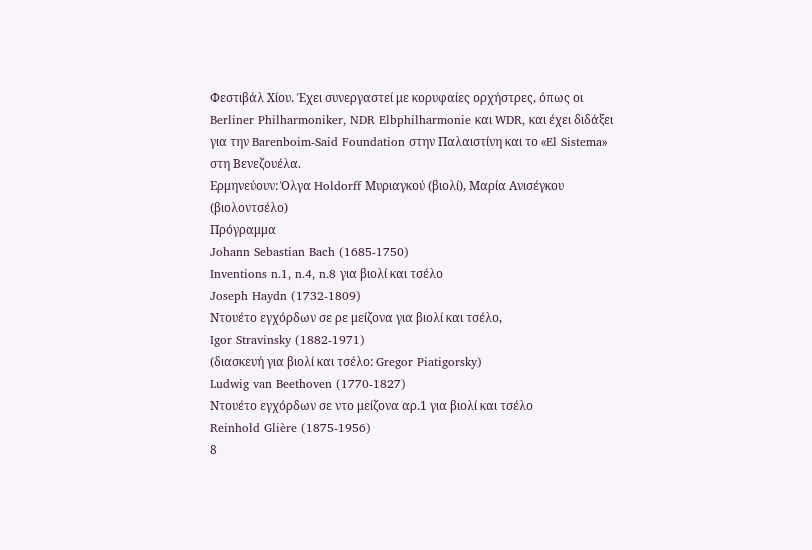Φεστιβάλ Χίου. Έχει συνεργαστεί με κορυφαίες ορχήστρες, όπως οι Berliner Philharmoniker, NDR Elbphilharmonie και WDR, και έχει διδάξει για την Barenboim-Said Foundation στην Παλαιστίνη και το «El Sistema» στη Βενεζουέλα.
Ερμηνεύουν: Όλγα Holdorff Μυριαγκού (βιολί), Μαρία Ανισέγκου (βιολοντσέλο)
Πρόγραμμα
Johann Sebastian Bach (1685-1750)
Inventions n.1, n.4, n.8 για βιολί και τσέλο
Joseph Haydn (1732-1809)
Ντουέτο εγχόρδων σε ρε μείζονα για βιολί και τσέλο,
Igor Stravinsky (1882-1971)
(διασκευή για βιολί και τσέλο: Gregor Piatigorsky)
Ludwig van Beethoven (1770-1827)
Ντουέτο εγχόρδων σε ντο μείζονα αρ.1 για βιολί και τσέλο
Reinhold Glière (1875-1956)
8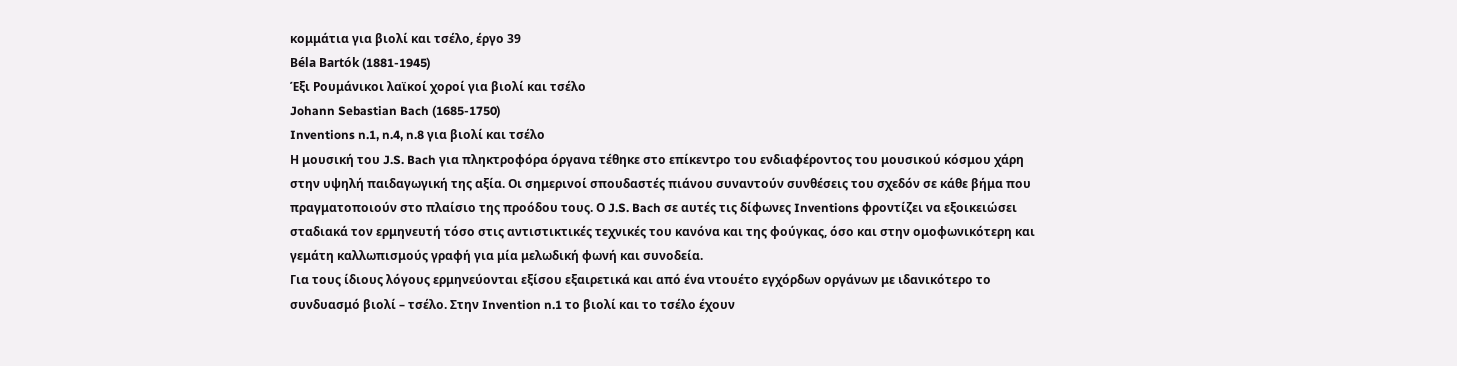κομμάτια για βιολί και τσέλο, έργο 39
Béla Bartók (1881-1945)
Έξι Ρουμάνικοι λαϊκοί χοροί για βιολί και τσέλο
Johann Sebastian Bach (1685-1750)
Inventions n.1, n.4, n.8 για βιολί και τσέλο
Η μουσική του J.S. Bach για πληκτροφόρα όργανα τέθηκε στο επίκεντρο του ενδιαφέροντος του μουσικού κόσμου χάρη στην υψηλή παιδαγωγική της αξία. Οι σημερινοί σπουδαστές πιάνου συναντούν συνθέσεις του σχεδόν σε κάθε βήμα που πραγματοποιούν στο πλαίσιο της προόδου τους. Ο J.S. Bach σε αυτές τις δίφωνες Inventions φροντίζει να εξοικειώσει σταδιακά τον ερμηνευτή τόσο στις αντιστικτικές τεχνικές του κανόνα και της φούγκας, όσο και στην ομοφωνικότερη και γεμάτη καλλωπισμούς γραφή για μία μελωδική φωνή και συνοδεία.
Για τους ίδιους λόγους ερμηνεύονται εξίσου εξαιρετικά και από ένα ντουέτο εγχόρδων οργάνων με ιδανικότερο το συνδυασμό βιολί – τσέλο. Στην Invention n.1 το βιολί και το τσέλο έχουν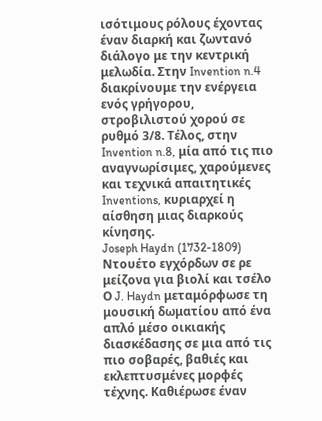ισότιμους ρόλους έχοντας έναν διαρκή και ζωντανό διάλογο με την κεντρική μελωδία. Στην Invention n.4 διακρίνουμε την ενέργεια ενός γρήγορου, στροβιλιστού χορού σε ρυθμό 3/8. Τέλος, στην Invention n.8, μία από τις πιο αναγνωρίσιμες, χαρούμενες και τεχνικά απαιτητικές Inventions, κυριαρχεί η αίσθηση μιας διαρκούς κίνησης.
Joseph Haydn (1732-1809)
Ντουέτο εγχόρδων σε ρε μείζονα για βιολί και τσέλο
Ο J. Haydn μεταμόρφωσε τη μουσική δωματίου από ένα απλό μέσο οικιακής διασκέδασης σε μια από τις πιο σοβαρές, βαθιές και εκλεπτυσμένες μορφές τέχνης. Καθιέρωσε έναν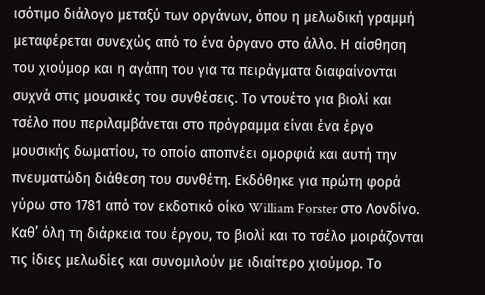ισότιμο διάλογο μεταξύ των οργάνων, όπου η μελωδική γραμμή μεταφέρεται συνεχώς από το ένα όργανο στο άλλο. Η αίσθηση του χιούμορ και η αγάπη του για τα πειράγματα διαφαίνονται συχνά στις μουσικές του συνθέσεις. Το ντουέτο για βιολί και τσέλο που περιλαμβάνεται στο πρόγραμμα είναι ένα έργο μουσικής δωματίου, το οποίο αποπνέει ομορφιά και αυτή την πνευματώδη διάθεση του συνθέτη. Εκδόθηκε για πρώτη φορά γύρω στο 1781 από τον εκδοτικό οίκο William Forster στο Λονδίνο.
Καθ’ όλη τη διάρκεια του έργου, το βιολί και το τσέλο μοιράζονται τις ίδιες μελωδίες και συνομιλούν με ιδιαίτερο χιούμορ. Το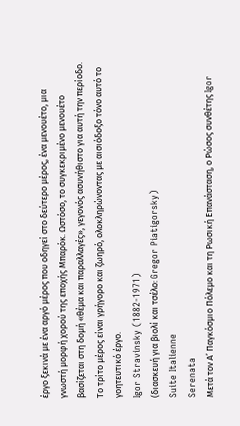έργο ξεκινά με ένα αργό μέρος που οδηγεί στο δεύτερο μέρος, ένα μενουέτο, μια γνωστή μορφή χορού της εποχής Μπαρόκ. Ωστόσο, το συγκεκριμένο μενουέτο βασίζεται στη δομή «θέμα και παραλλαγές», γεγονός ασυνήθιστο για αυτή την περίοδο. Το τρίτο μέρος είναι γρήγορο και ζωηρό, ολοκληρώνοντας με αισιόδοξο τόνο αυτό το γοητευτικό έργο.
Igor Stravinsky (1882-1971)
(διασκευή για βιολί και τσέλο: Gregor Piatigorsky)
Suite Italienne
Serenata
Μετά τον Α’ Παγκόσμιο Πόλεμο και τη Ρωσική Επανάσταση, ο Ρώσος συνθέτης Igor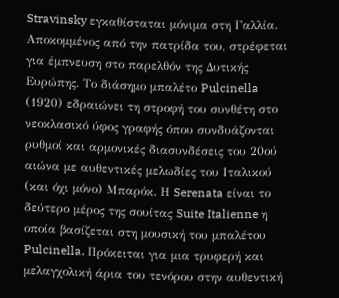Stravinsky εγκαθίσταται μόνιμα στη Γαλλία. Αποκομμένος από την πατρίδα του, στρέφεται για έμπνευση στο παρελθόν της Δυτικής Ευρώπης. Το διάσημο μπαλέτο Pulcinella (1920) εδραιώνει τη στροφή του συνθέτη στο νεοκλασικό ύφος γραφής όπου συνδυάζονται ρυθμοί και αρμονικές διασυνδέσεις του 20ού αιώνα με αυθεντικές μελωδίες του Ιταλικού (και όχι μόνο) Μπαρόκ. Η Serenata είναι το δεύτερο μέρος της σουίτας Suite Italienne η οποία βασίζεται στη μουσική του μπαλέτου Pulcinella. Πρόκειται για μια τρυφερή και μελαγχολική άρια του τενόρου στην αυθεντική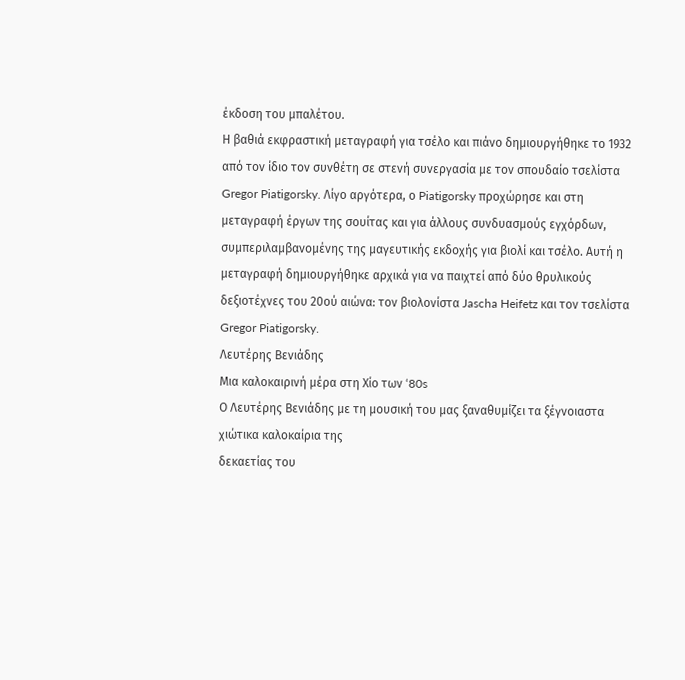έκδοση του μπαλέτου.
Η βαθιά εκφραστική μεταγραφή για τσέλο και πιάνο δημιουργήθηκε το 1932 από τον ίδιο τον συνθέτη σε στενή συνεργασία με τον σπουδαίο τσελίστα Gregor Piatigorsky. Λίγο αργότερα, ο Piatigorsky προχώρησε και στη μεταγραφή έργων της σουίτας και για άλλους συνδυασμούς εγχόρδων, συμπεριλαμβανομένης της μαγευτικής εκδοχής για βιολί και τσέλο. Αυτή η μεταγραφή δημιουργήθηκε αρχικά για να παιχτεί από δύο θρυλικούς δεξιοτέχνες του 20ού αιώνα: τον βιολονίστα Jascha Heifetz και τον τσελίστα Gregor Piatigorsky.
Λευτέρης Βενιάδης
Μια καλοκαιρινή μέρα στη Χίο των ‘80s
Ο Λευτέρης Βενιάδης με τη μουσική του μας ξαναθυμίζει τα ξέγνοιαστα χιώτικα καλοκαίρια της
δεκαετίας του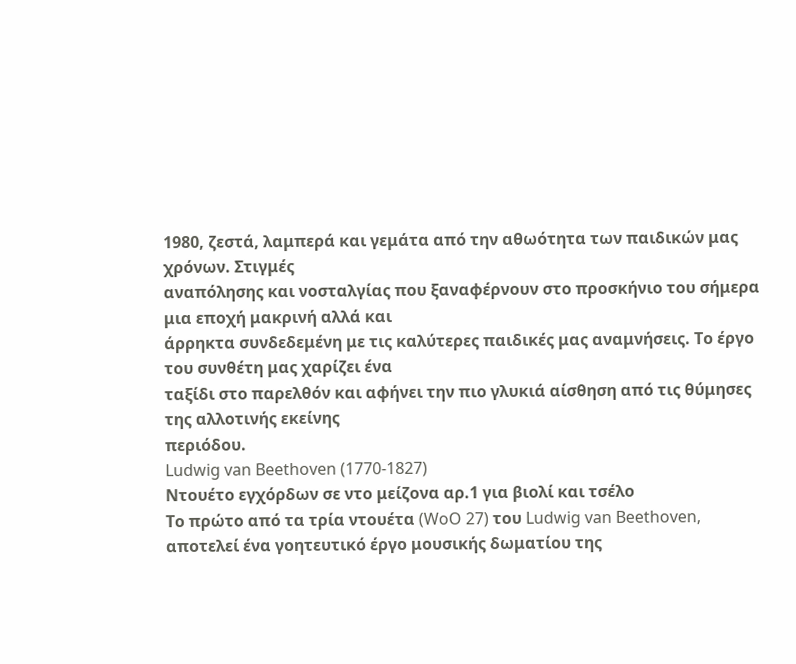1980, ζεστά, λαμπερά και γεμάτα από την αθωότητα των παιδικών μας χρόνων. Στιγμές
αναπόλησης και νοσταλγίας που ξαναφέρνουν στο προσκήνιο του σήμερα μια εποχή μακρινή αλλά και
άρρηκτα συνδεδεμένη με τις καλύτερες παιδικές μας αναμνήσεις. Το έργο του συνθέτη μας χαρίζει ένα
ταξίδι στο παρελθόν και αφήνει την πιο γλυκιά αίσθηση από τις θύμησες της αλλοτινής εκείνης
περιόδου.
Ludwig van Beethoven (1770-1827)
Ντουέτο εγχόρδων σε ντο μείζονα αρ.1 για βιολί και τσέλο
Το πρώτο από τα τρία ντουέτα (WoO 27) του Ludwig van Beethoven, αποτελεί ένα γοητευτικό έργο μουσικής δωματίου της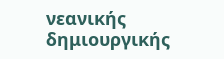νεανικής δημιουργικής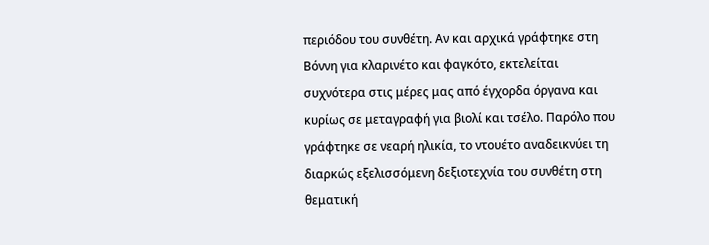περιόδου του συνθέτη. Αν και αρχικά γράφτηκε στη Βόννη για κλαρινέτο και φαγκότο, εκτελείται συχνότερα στις μέρες μας από έγχορδα όργανα και κυρίως σε μεταγραφή για βιολί και τσέλο. Παρόλο που γράφτηκε σε νεαρή ηλικία, το ντουέτο αναδεικνύει τη διαρκώς εξελισσόμενη δεξιοτεχνία του συνθέτη στη θεματική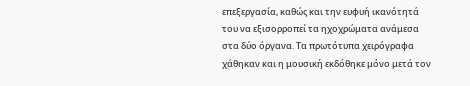επεξεργασία, καθώς και την ευφυή ικανότητά του να εξισορροπεί τα ηχοχρώματα ανάμεσα στα δύο όργανα. Τα πρωτότυπα χειρόγραφα χάθηκαν και η μουσική εκδόθηκε μόνο μετά τον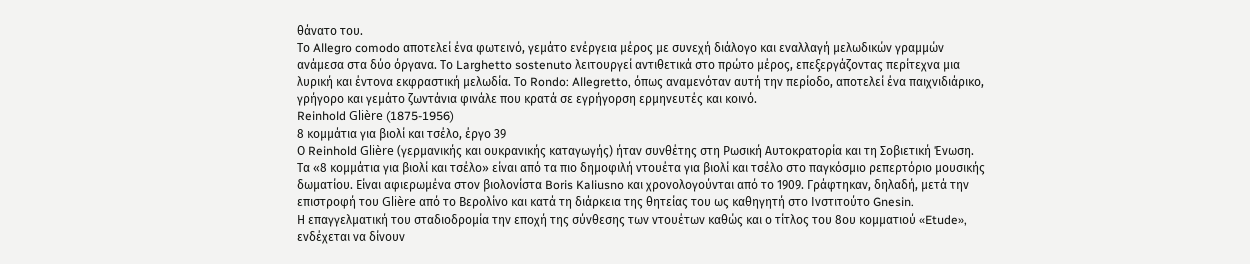θάνατο του.
Το Allegro comodo αποτελεί ένα φωτεινό, γεμάτο ενέργεια μέρος με συνεχή διάλογο και εναλλαγή μελωδικών γραμμών ανάμεσα στα δύο όργανα. Το Larghetto sostenuto λειτουργεί αντιθετικά στο πρώτο μέρος, επεξεργάζοντας περίτεχνα μια λυρική και έντονα εκφραστική μελωδία. Το Rondo: Allegretto, όπως αναμενόταν αυτή την περίοδο, αποτελεί ένα παιχνιδιάρικο, γρήγορο και γεμάτο ζωντάνια φινάλε που κρατά σε εγρήγορση ερμηνευτές και κοινό.
Reinhold Glière (1875-1956)
8 κομμάτια για βιολί και τσέλο, έργο 39
Ο Reinhold Glière (γερμανικής και ουκρανικής καταγωγής) ήταν συνθέτης στη Ρωσική Αυτοκρατορία και τη Σοβιετική Ένωση. Τα «8 κομμάτια για βιολί και τσέλο» είναι από τα πιο δημοφιλή ντουέτα για βιολί και τσέλο στο παγκόσμιο ρεπερτόριο μουσικής δωματίου. Είναι αφιερωμένα στον βιολονίστα Boris Kaliusno και χρονολογούνται από το 1909. Γράφτηκαν, δηλαδή, μετά την επιστροφή του Glière από το Βερολίνο και κατά τη διάρκεια της θητείας του ως καθηγητή στο Ινστιτούτο Gnesin.
Η επαγγελματική του σταδιοδρομία την εποχή της σύνθεσης των ντουέτων καθώς και ο τίτλος του 8ου κομματιού «Etude», ενδέχεται να δίνουν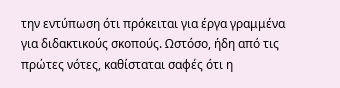την εντύπωση ότι πρόκειται για έργα γραμμένα για διδακτικούς σκοπούς. Ωστόσο, ήδη από τις πρώτες νότες, καθίσταται σαφές ότι η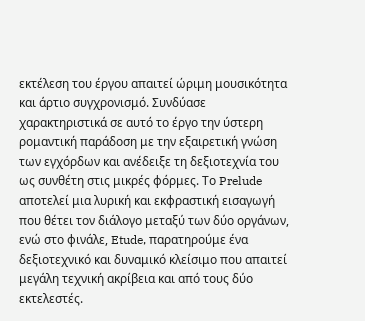εκτέλεση του έργου απαιτεί ώριμη μουσικότητα και άρτιο συγχρονισμό. Συνδύασε χαρακτηριστικά σε αυτό το έργο την ύστερη ρομαντική παράδοση με την εξαιρετική γνώση των εγχόρδων και ανέδειξε τη δεξιοτεχνία του ως συνθέτη στις μικρές φόρμες. Το Prelude αποτελεί μια λυρική και εκφραστική εισαγωγή που θέτει τον διάλογο μεταξύ των δύο οργάνων, ενώ στο φινάλε, Etude, παρατηρούμε ένα δεξιοτεχνικό και δυναμικό κλείσιμο που απαιτεί μεγάλη τεχνική ακρίβεια και από τους δύο εκτελεστές.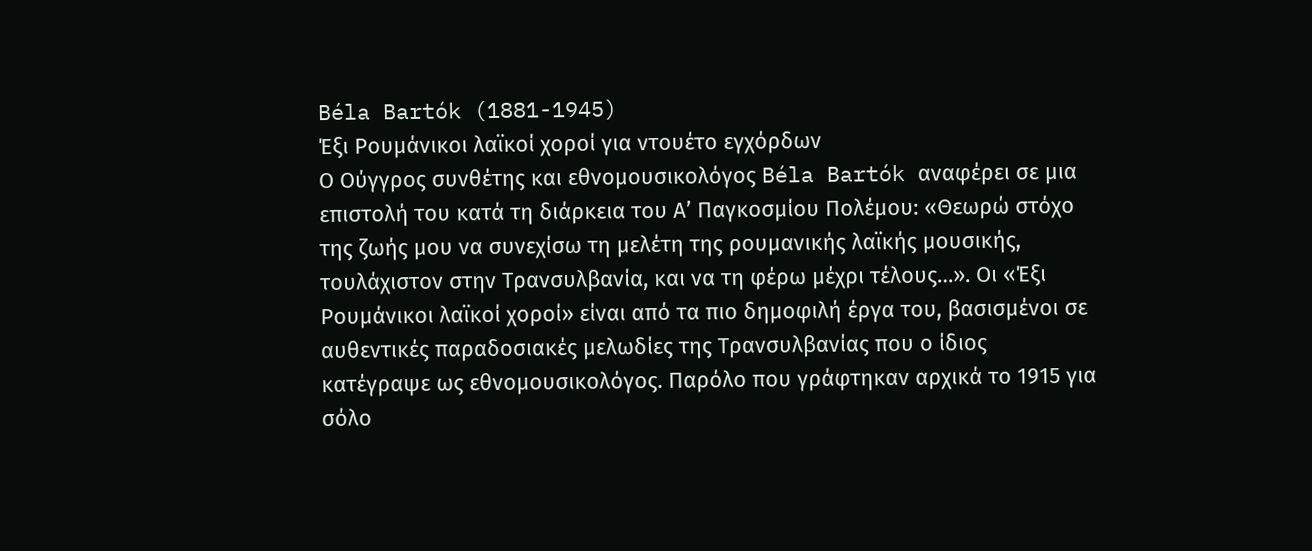Béla Bartók (1881-1945)
Έξι Ρουμάνικοι λαϊκοί χοροί για ντουέτο εγχόρδων
Ο Ούγγρος συνθέτης και εθνομουσικολόγος Béla Bartók αναφέρει σε μια επιστολή του κατά τη διάρκεια του Α’ Παγκοσμίου Πολέμου: «Θεωρώ στόχο της ζωής μου να συνεχίσω τη μελέτη της ρουμανικής λαϊκής μουσικής, τουλάχιστον στην Τρανσυλβανία, και να τη φέρω μέχρι τέλους…». Οι «Έξι Ρουμάνικοι λαϊκοί χοροί» είναι από τα πιο δημοφιλή έργα του, βασισμένοι σε αυθεντικές παραδοσιακές μελωδίες της Τρανσυλβανίας που ο ίδιος κατέγραψε ως εθνομουσικολόγος. Παρόλο που γράφτηκαν αρχικά το 1915 για σόλο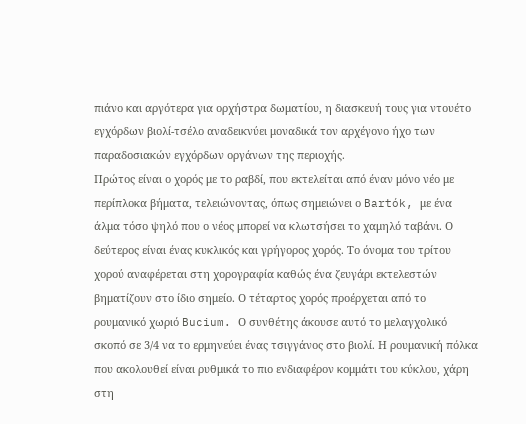πιάνο και αργότερα για ορχήστρα δωματίου, η διασκευή τους για ντουέτο εγχόρδων βιολί-τσέλο αναδεικνύει μοναδικά τον αρχέγονο ήχο των παραδοσιακών εγχόρδων οργάνων της περιοχής.
Πρώτος είναι ο χορός με το ραβδί, που εκτελείται από έναν μόνο νέο με περίπλοκα βήματα, τελειώνοντας, όπως σημειώνει ο Bartók, με ένα άλμα τόσο ψηλό που ο νέος μπορεί να κλωτσήσει το χαμηλό ταβάνι. Ο δεύτερος είναι ένας κυκλικός και γρήγορος χορός. Το όνομα του τρίτου χορού αναφέρεται στη χορογραφία καθώς ένα ζευγάρι εκτελεστών βηματίζουν στο ίδιο σημείο. Ο τέταρτος χορός προέρχεται από το ρουμανικό χωριό Bucium. Ο συνθέτης άκουσε αυτό το μελαγχολικό σκοπό σε 3/4 να το ερμηνεύει ένας τσιγγάνος στο βιολί. Η ρουμανική πόλκα που ακολουθεί είναι ρυθμικά το πιο ενδιαφέρον κομμάτι του κύκλου, χάρη στη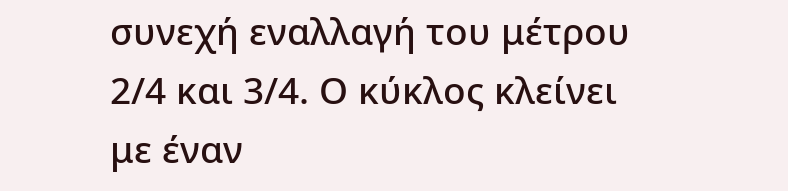συνεχή εναλλαγή του μέτρου 2/4 και 3/4. Ο κύκλος κλείνει με έναν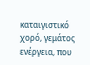καταιγιστικό χορό, γεμάτος ενέργεια, που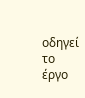οδηγεί το έργο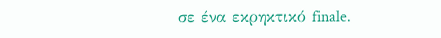σε ένα εκρηκτικό finale.